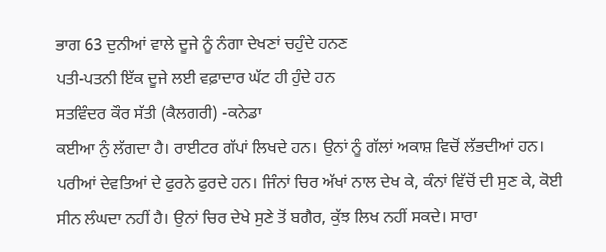ਭਾਗ 63 ਦੁਨੀਆਂ ਵਾਲੇ ਦੂਜੇ ਨੂੰ ਨੰਗਾ ਦੇਖਣਾਂ ਚਹੁੰਦੇ ਹਨਣ
ਪਤੀ-ਪਤਨੀ ਇੱਕ ਦੂਜੇ ਲਈ ਵਫ਼ਾਦਾਰ ਘੱਟ ਹੀ ਹੁੰਦੇ ਹਨ
ਸਤਵਿੰਦਰ ਕੌਰ ਸੱਤੀ (ਕੈਲਗਰੀ) -ਕਨੇਡਾ
ਕਈਆ ਨੁੰ ਲੱਗਦਾ ਹੈ। ਰਾਈਟਰ ਗੱਪਾਂ ਲਿਖਦੇ ਹਨ। ਉਨਾਂ ਨੂੰ ਗੱਲਾਂ ਅਕਾਸ਼ ਵਿਚੋਂ ਲੱਭਦੀਆਂ ਹਨ। ਪਰੀਆਂ ਦੇਵਤਿਆਂ ਦੇ ਫੁਰਨੇ ਫੁਰਦੇ ਹਨ। ਜਿੰਨਾਂ ਚਿਰ ਅੱਖਾਂ ਨਾਲ ਦੇਖ ਕੇ, ਕੰਨਾਂ ਵਿੱਚੋਂ ਦੀ ਸੁਣ ਕੇ, ਕੋਈ ਸੀਨ ਲੰਘਦਾ ਨਹੀਂ ਹੈ। ਉਨਾਂ ਚਿਰ ਦੇਖੇ ਸੁਣੇ ਤੋਂ ਬਗੈਰ, ਕੁੱਝ ਲਿਖ ਨਹੀਂ ਸਕਦੇ। ਸਾਰਾ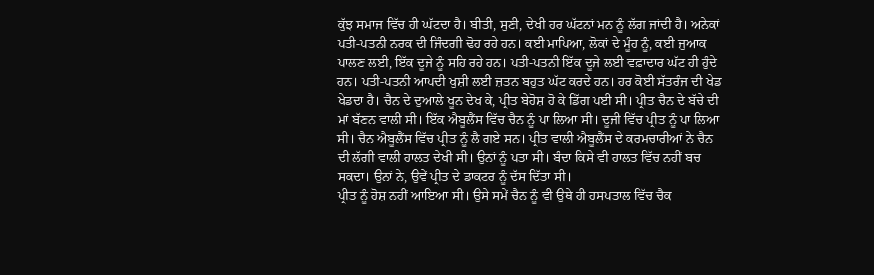ਕੁੱਝ ਸਮਾਜ ਵਿੱਚ ਹੀ ਘੱਟਦਾ ਹੈ। ਬੀਤੀ, ਸੁਣੀ, ਦੇਖੀ ਹਰ ਘੱਟਨਾਂ ਮਨ ਨੂੰ ਲੱਗ ਜਾਂਦੀ ਹੈ। ਅਨੇਕਾਂ ਪਤੀ-ਪਤਨੀ ਨਰਕ ਦੀ ਜਿੰਦਗੀ ਢੋਹ ਰਹੇ ਹਨ। ਕਈ ਮਾਪਿਆ, ਲੋਕਾਂ ਦੇ ਮੂੰਹ ਨੂੰ, ਕਈ ਜੁਆਕ ਪਾਲਣ ਲਈ, ਇੱਕ ਦੂਜੇ ਨੂੰ ਸਹਿ ਰਹੇ ਹਨ। ਪਤੀ-ਪਤਨੀ ਇੱਕ ਦੂਜੇ ਲਈ ਵਫ਼ਾਦਾਰ ਘੱਟ ਹੀ ਹੁੰਦੇ ਹਨ। ਪਤੀ-ਪਤਨੀ ਆਪਦੀ ਖੁਸ਼ੀ ਲਈ ਜ਼ਤਨ ਬਹੁਤ ਘੱਟ ਕਰਦੇ ਹਨ। ਹਰ ਕੋਈ ਸੱਤਰੰਜ ਦੀ ਖੇਡ ਖੇਡਦਾ ਹੈ। ਚੈਨ ਦੇ ਦੁਆਲੇ ਖੂਨ ਦੇਖ ਕੇ, ਪ੍ਰੀਤ ਬੇਹੋਸ਼ ਹੋ ਕੇ ਡਿੱਗ ਪਈ ਸੀ। ਪ੍ਰੀਤ ਚੈਨ ਦੇ ਬੱਚੇ ਦੀ ਮਾਂ ਬੱਣਨ ਵਾਲੀ ਸੀ। ਇੱਕ ਐਬੂਲੈਂਸ ਵਿੱਚ ਚੈਨ ਨੂੰ ਪਾ ਲਿਆ ਸੀ। ਦੂਜੀ ਵਿੱਚ ਪ੍ਰੀਤ ਨੂੰ ਪਾ ਲਿਆ ਸੀ। ਚੈਨ ਐਬੂਲੈਂਸ ਵਿੱਚ ਪ੍ਰੀਤ ਨੂੰ ਲੈ ਗਏ ਸਨ। ਪ੍ਰੀਤ ਵਾਲੀ ਐਬੂਲੈਂਸ ਦੇ ਕਰਮਚਾਰੀਆਂ ਨੇ ਚੈਨ ਦੀ ਲੱਗੀ ਵਾਲੀ ਹਾਲਤ ਦੇਖੀ ਸੀ। ਉਨਾਂ ਨੂੰ ਪਤਾ ਸੀ। ਬੰਦਾ ਕਿਸੇ ਵੀ ਹਾਲਤ ਵਿੱਚ ਨਹੀਂ ਬਚ ਸਕਦਾ। ਉਨਾਂ ਨੇ, ਉਵੇਂ ਪ੍ਰੀਤ ਦੇ ਡਾਕਟਰ ਨੂੰ ਦੱਸ ਦਿੱਤਾ ਸੀ।
ਪ੍ਰੀਤ ਨੂੰ ਹੋਸ਼ ਨਹੀਂ ਆਇਆ ਸੀ। ਉਸੇ ਸਮੇਂ ਚੈਨ ਨੂੰ ਵੀ ਉਥੇ ਹੀ ਹਸਪਤਾਲ ਵਿੱਚ ਚੈਕ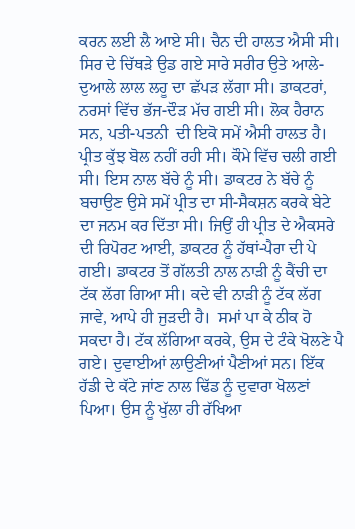ਕਰਨ ਲਈ ਲੈ ਆਏ ਸੀ। ਚੈਨ ਦੀ ਹਾਲਤ ਐਸੀ ਸੀ। ਸਿਰ ਦੇ ਚਿੱਥੜੇ ਉਡ ਗਏ ਸਾਰੇ ਸਰੀਰ ਉਤੇ ਆਲੇ-ਦੁਆਲੇ ਲਾਲ ਲਹੂ ਦਾ ਛੱਪੜ ਲੱਗਾ ਸੀ। ਡਾਕਟਰਾਂ, ਨਰਸਾਂ ਵਿੱਚ ਭੱਜ-ਦੌੜ ਮੱਚ ਗਈ ਸੀ। ਲੋਕ ਹੈਰਾਨ ਸਨ, ਪਤੀ-ਪਤਨੀ  ਦੀ ਇਕੋ ਸਮੇਂ ਐਸੀ ਹਾਲਤ ਹੈ। ਪ੍ਰੀਤ ਕੁੱਝ ਬੋਲ ਨਹੀਂ ਰਹੀ ਸੀ। ਕੌਮੇ ਵਿੱਚ ਚਲੀ ਗਈ ਸੀ। ਇਸ ਨਾਲ ਬੱਚੇ ਨੂੰ ਸੀ। ਡਾਕਟਰ ਨੇ ਬੱਚੇ ਨੂੰ ਬਚਾਉਣ ਉਸੇ ਸਮੇਂ ਪ੍ਰੀਤ ਦਾ ਸੀ-ਸੈਕਸ਼ਨ ਕਰਕੇ ਬੇਟੇ ਦਾ ਜਨਮ ਕਰ ਦਿੱਤਾ ਸੀ। ਜਿਉਂ ਹੀ ਪ੍ਰੀਤ ਦੇ ਐਕਸਰੇ ਦੀ ਰਿਪੋਰਟ ਆਈ, ਡਾਕਟਰ ਨੂੰ ਹੱਥਾਂ-ਪੈਰਾ ਦੀ ਪੇ ਗਈ। ਡਾਕਟਰ ਤੋਂ ਗੱਲਤੀ ਨਾਲ ਨਾੜੀ ਨੂੰ ਕੈਂਚੀ ਦਾ ਟੱਕ ਲੱਗ ਗਿਆ ਸੀ। ਕਦੇ ਵੀ ਨਾੜੀ ਨੂੰ ਟੱਕ ਲੱਗ ਜਾਵੇ, ਆਪੇ ਹੀ ਜੁੜਦੀ ਹੈ।  ਸਮਾਂ ਪਾ ਕੇ ਠੀਕ ਹੋ ਸਕਦਾ ਹੈ। ਟੱਕ ਲੱਗਿਆ ਕਰਕੇ, ਉਸ ਦੇ ਟੰਕੇ ਖੋਲਣੇ ਪੈ ਗਏ। ਦੁਵਾਈਆਂ ਲਾਉਣੀਆਂ ਪੈਣੀਆਂ ਸਨ। ਇੱਕ ਹੱਡੀ ਦੇ ਕੱਟੇ ਜਾਂਣ ਨਾਲ ਢਿੱਡ ਨੂੰ ਦੁਵਾਰਾ ਖੋਲਣਾਂ ਪਿਆ। ਉਸ ਨੂੰ ਖੁੱਲਾ ਹੀ ਰੱਖਿਆ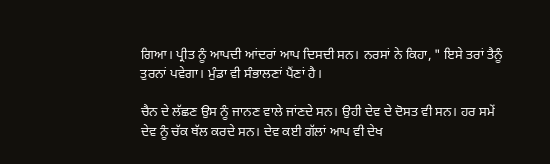ਗਿਆ। ਪ੍ਰੀਤ ਨੂੰ ਆਪਦੀ ਆਂਦਰਾਂ ਆਪ ਦਿਸਦੀ ਸਨ। ਨਰਸਾਂ ਨੇ ਕਿਹਾ, " ਇਸੇ ਤਰਾਂ ਤੈਨੂੰ ਤੁਰਨਾਂ ਪਵੇਗਾ। ਮੁੰਡਾ ਵੀ ਸੰਭਾਲਣਾਂ ਪੈਂਣਾਂ ਹੈ।

ਚੈਨ ਦੇ ਲੱਛਣ ਉਸ ਨੂੰ ਜਾਨਣ ਵਾਲੇ ਜਾਂਣਦੇ ਸਨ। ਉਹੀ ਦੇਵ ਦੇ ਦੋਸਤ ਵੀ ਸਨ। ਹਰ ਸਮੇਂ ਦੇਵ ਨੂੰ ਚੱਕ ਥੱਲ ਕਰਦੇ ਸਨ। ਦੇਵ ਕਈ ਗੱਲਾਂ ਆਪ ਵੀ ਦੇਖ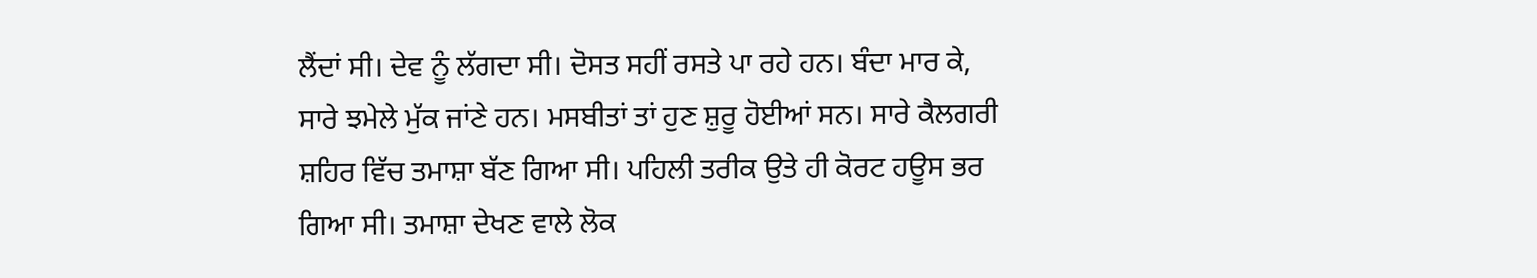ਲੈਂਦਾਂ ਸੀ। ਦੇਵ ਨੂੰ ਲੱਗਦਾ ਸੀ। ਦੋਸਤ ਸਹੀਂ ਰਸਤੇ ਪਾ ਰਹੇ ਹਨ। ਬੰਦਾ ਮਾਰ ਕੇ, ਸਾਰੇ ਝਮੇਲੇ ਮੁੱਕ ਜਾਂਣੇ ਹਨ। ਮਸਬੀਤਾਂ ਤਾਂ ਹੁਣ ਸ਼ੁਰੂ ਹੋਈਆਂ ਸਨ। ਸਾਰੇ ਕੈਲਗਰੀ ਸ਼ਹਿਰ ਵਿੱਚ ਤਮਾਸ਼ਾ ਬੱਣ ਗਿਆ ਸੀ। ਪਹਿਲੀ ਤਰੀਕ ਉਤੇ ਹੀ ਕੋਰਟ ਹਊਸ ਭਰ ਗਿਆ ਸੀ। ਤਮਾਸ਼ਾ ਦੇਖਣ ਵਾਲੇ ਲੋਕ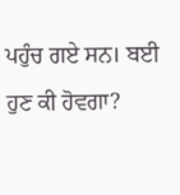ਪਹੁੰਚ ਗਏ ਸਨ। ਬਈ ਹੁਣ ਕੀ ਹੋਵਗਾ?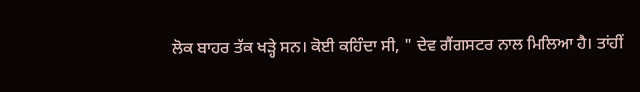ਲੋਕ ਬਾਹਰ ਤੱਕ ਖੜ੍ਹੇ ਸਨ। ਕੋਈ ਕਹਿੰਦਾ ਸੀ, " ਦੇਵ ਗੈਂਗਸਟਰ ਨਾਲ ਮਿਲਿਆ ਹੈ। ਤਾਂਹੀਂ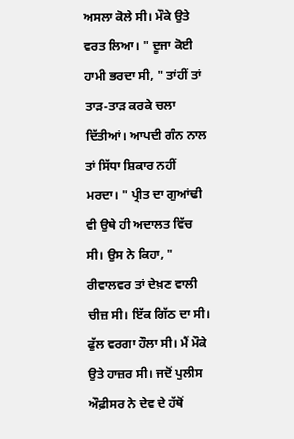ਅਸਲਾ ਕੋਲੇ ਸੀ। ਮੌਕੇ ਉਤੇ ਵਰਤ ਲਿਆ। " ਦੂਜਾ ਕੋਈ ਹਾਮੀ ਭਰਦਾ ਸੀ, " ਤਾਂਹੀਂ ਤਾਂ ਤਾੜ-ਤਾੜ ਕਰਕੇ ਚਲਾ ਦਿੱਤੀਆਂ। ਆਪਦੀ ਗੰਨ ਨਾਲ ਤਾਂ ਸਿੱਧਾ ਸ਼ਿਕਾਰ ਨਹੀਂ ਮਰਦਾ। " ਪ੍ਰੀਤ ਦਾ ਗੁਆਂਢੀ ਵੀ ਉਥੇ ਹੀ ਅਦਾਲਤ ਵਿੱਚ ਸੀ। ਉਸ ਨੇ ਕਿਹਾ, " ਰੀਵਾਲਵਰ ਤਾਂ ਦੇਖ਼ਣ ਵਾਲੀ ਚੀਜ਼ ਸੀ। ਇੱਕ ਗਿੱਠ ਦਾ ਸੀ। ਫੁੱਲ ਵਰਗਾ ਹੌਲਾ ਸੀ। ਮੈਂ ਮੌਕੇ ਉਤੇ ਹਾਜ਼ਰ ਸੀ। ਜਦੋਂ ਪੁਲੀਸ ਔਫ਼ੀਸਰ ਨੇ ਦੇਵ ਦੇ ਹੱਥੋਂ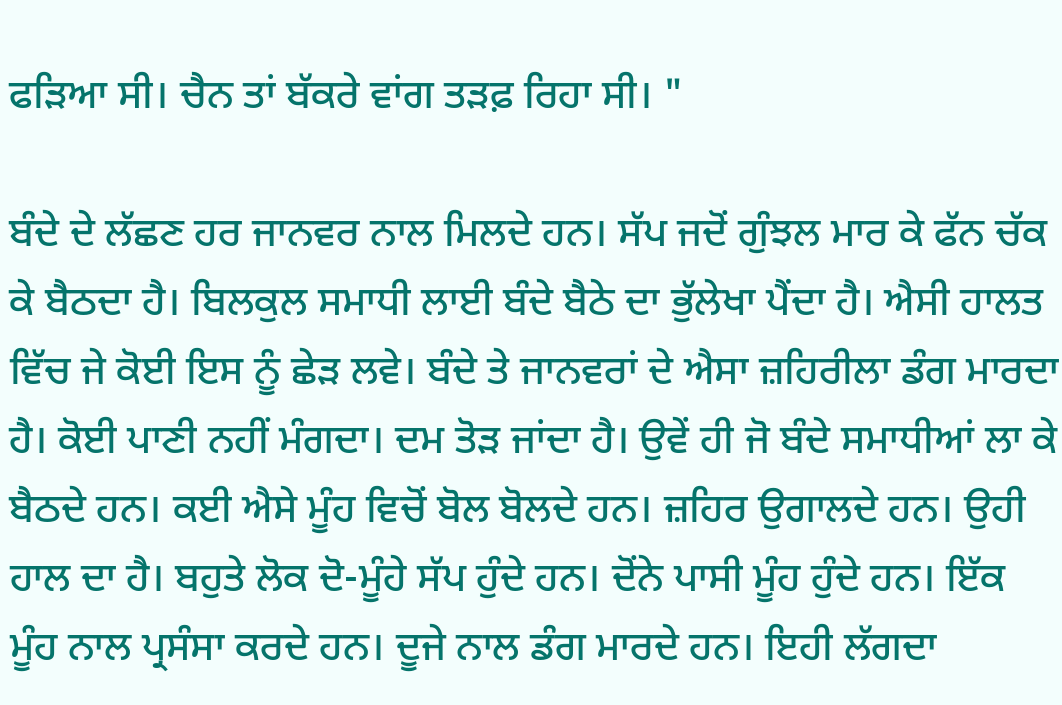ਫੜਿਆ ਸੀ। ਚੈਨ ਤਾਂ ਬੱਕਰੇ ਵਾਂਗ ਤੜਫ਼ ਰਿਹਾ ਸੀ। "

ਬੰਦੇ ਦੇ ਲੱਛਣ ਹਰ ਜਾਨਵਰ ਨਾਲ ਮਿਲਦੇ ਹਨ। ਸੱਪ ਜਦੋਂ ਗੁੰਝਲ ਮਾਰ ਕੇ ਫੱਨ ਚੱਕ ਕੇ ਬੈਠਦਾ ਹੈ। ਬਿਲਕੁਲ ਸਮਾਧੀ ਲਾਈ ਬੰਦੇ ਬੈਠੇ ਦਾ ਭੁੱਲੇਖਾ ਪੈਂਦਾ ਹੈ। ਐਸੀ ਹਾਲਤ ਵਿੱਚ ਜੇ ਕੋਈ ਇਸ ਨੂੰ ਛੇੜ ਲਵੇ। ਬੰਦੇ ਤੇ ਜਾਨਵਰਾਂ ਦੇ ਐਸਾ ਜ਼ਹਿਰੀਲਾ ਡੰਗ ਮਾਰਦਾ ਹੈ। ਕੋਈ ਪਾਣੀ ਨਹੀਂ ਮੰਗਦਾ। ਦਮ ਤੋੜ ਜਾਂਦਾ ਹੈ। ਉਵੇਂ ਹੀ ਜੋ ਬੰਦੇ ਸਮਾਧੀਆਂ ਲਾ ਕੇ ਬੈਠਦੇ ਹਨ। ਕਈ ਐਸੇ ਮੂੰਹ ਵਿਚੋਂ ਬੋਲ ਬੋਲਦੇ ਹਨ। ਜ਼ਹਿਰ ਉਗਾਲਦੇ ਹਨ। ਉਹੀ ਹਾਲ ਦਾ ਹੈ। ਬਹੁਤੇ ਲੋਕ ਦੋ-ਮੂੰਹੇ ਸੱਪ ਹੁੰਦੇ ਹਨ। ਦੋਂਨੇ ਪਾਸੀ ਮੂੰਹ ਹੁੰਦੇ ਹਨ। ਇੱਕ ਮੂੰਹ ਨਾਲ ਪ੍ਰਸੰਸਾ ਕਰਦੇ ਹਨ। ਦੂਜੇ ਨਾਲ ਡੰਗ ਮਾਰਦੇ ਹਨ। ਇਹੀ ਲੱਗਦਾ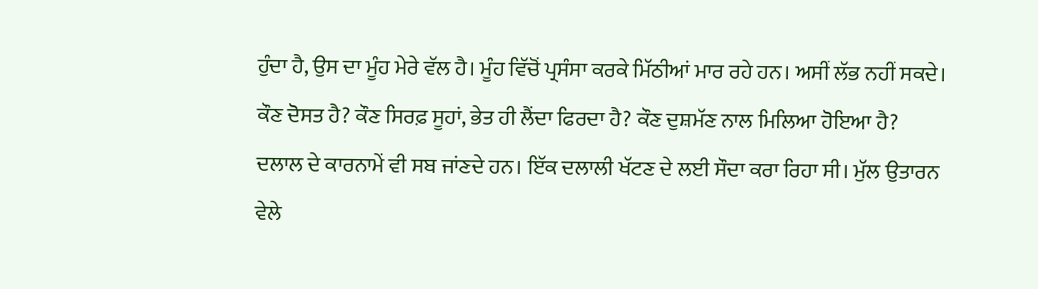ਹੁੰਦਾ ਹੈ, ਉਸ ਦਾ ਮੂੰਹ ਮੇਰੇ ਵੱਲ ਹੈ। ਮੂੰਹ ਵਿੱਚੋਂ ਪ੍ਰਸੰਸਾ ਕਰਕੇ ਮਿੱਠੀਆਂ ਮਾਰ ਰਹੇ ਹਨ। ਅਸੀਂ ਲੱਭ ਨਹੀਂ ਸਕਦੇ। ਕੌਣ ਦੋਸਤ ਹੈ? ਕੌਣ ਸਿਰਫ਼ ਸੂਹਾਂ, ਭੇਤ ਹੀ ਲੈਂਦਾ ਫਿਰਦਾ ਹੈ? ਕੌਣ ਦੁਸ਼ਮੱਣ ਨਾਲ ਮਿਲਿਆ ਹੋਇਆ ਹੈ? ਦਲਾਲ ਦੇ ਕਾਰਨਾਮੇਂ ਵੀ ਸਬ ਜਾਂਣਦੇ ਹਨ। ਇੱਕ ਦਲਾਲੀ ਖੱਟਣ ਦੇ ਲਈ ਸੌਦਾ ਕਰਾ ਰਿਹਾ ਸੀ। ਮੁੱਲ ਉਤਾਰਨ ਵੇਲੇ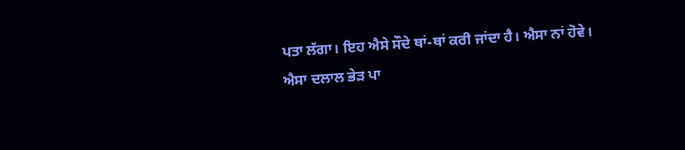ਪਤਾ ਲੱਗਾ। ਇਹ ਐਸੇ ਸੌਦੇ ਥਾਂ-ਥਾਂ ਕਰੀ ਜਾਂਦਾ ਹੈ। ਐਸਾ ਨਾਂ ਹੋਵੇ। ਐਸਾ ਦਲਾਲ ਭੇੜ ਪਾ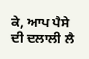ਕੇ, ਆਪ ਪੈਸੇ ਦੀ ਦਲਾਲੀ ਲੈ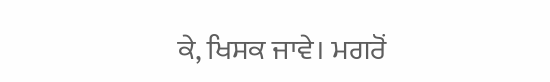ਕੇ, ਖਿਸਕ ਜਾਵੇ। ਮਗਰੋਂ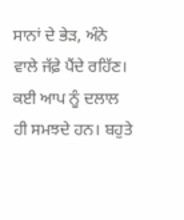ਸਾਨਾਂ ਦੇ ਭੇੜ, ਅੰਨੇ ਵਾਲੇ ਜੱਫ਼ੇ ਪੈਂਦੇ ਰਹਿੱਣ। ਕਈ ਆਪ ਨੂੰ ਦਲਾਲ ਹੀ ਸਮਝਦੇ ਹਨ। ਬਹੁਤੇ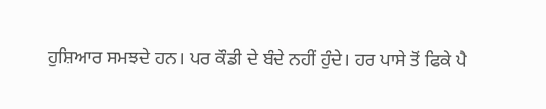ਹੁਸ਼ਿਆਰ ਸਮਝਦੇ ਹਨ। ਪਰ ਕੌਡੀ ਦੇ ਬੰਦੇ ਨਹੀਂ ਹੁੰਦੇ। ਹਰ ਪਾਸੇ ਤੋਂ ਫਿਕੇ ਪੈ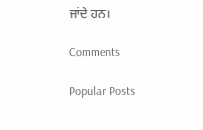ਜਾਂਦੇ ਹਨ।

Comments

Popular Posts